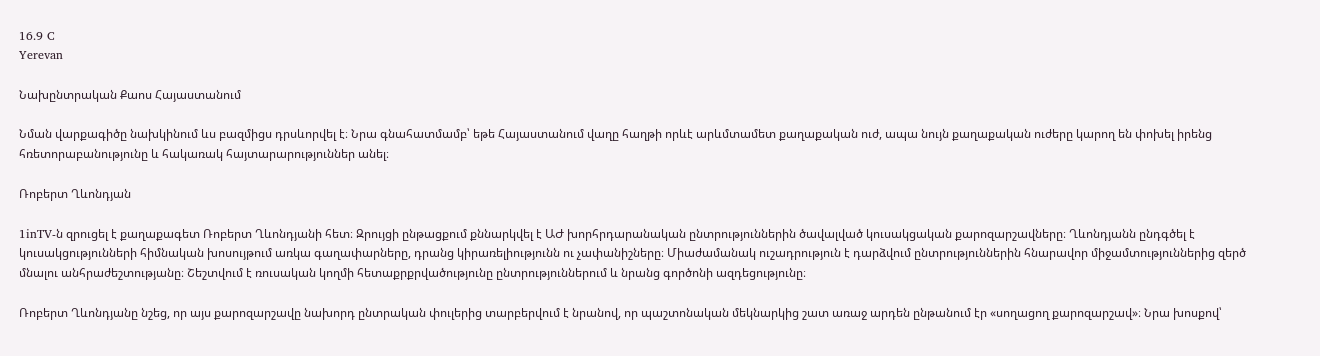16.9 C
Yerevan

Նախընտրական Քաոս Հայաստանում

Նման վարքագիծը նախկինում ևս բազմիցս դրսևորվել է։ Նրա գնահատմամբ՝ եթե Հայաստանում վաղը հաղթի որևէ արևմտամետ քաղաքական ուժ, ապա նույն քաղաքական ուժերը կարող են փոխել իրենց հռետորաբանությունը և հակառակ հայտարարություններ անել։

Ռոբերտ Ղևոնդյան

1inTV‑ն զրուցել է քաղաքագետ Ռոբերտ Ղևոնդյանի հետ։ Զրույցի ընթացքում քննարկվել է ԱԺ խորհրդարանական ընտրություններին ծավալված կուսակցական քարոզարշավները։ Ղևոնդյանն ընդգծել է կուսակցությունների հիմնական խոսույթում առկա գաղափարները, դրանց կիրառելիությունն ու չափանիշները։ Միաժամանակ ուշադրություն է դարձվում ընտրություններին հնարավոր միջամտություններից զերծ մնալու անհրաժեշտությանը։ Շեշտվում է ռուսական կողմի հետաքրքրվածությունը ընտրություններում և նրանց գործոնի ազդեցությունը։

Ռոբերտ Ղևոնդյանը նշեց, որ այս քարոզարշավը նախորդ ընտրական փուլերից տարբերվում է նրանով, որ պաշտոնական մեկնարկից շատ առաջ արդեն ընթանում էր «սողացող քարոզարշավ»։ Նրա խոսքով՝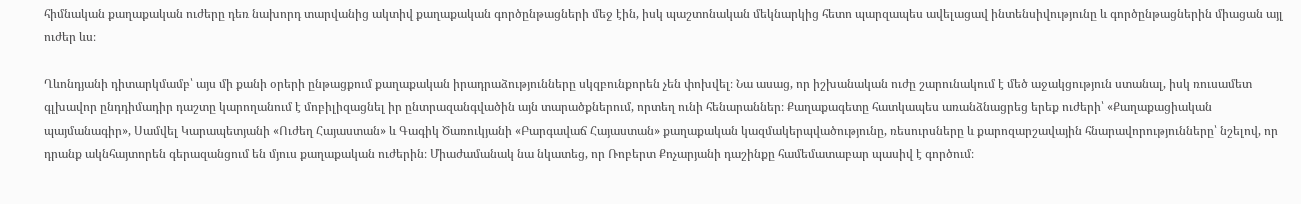հիմնական քաղաքական ուժերը դեռ նախորդ տարվանից ակտիվ քաղաքական գործընթացների մեջ էին, իսկ պաշտոնական մեկնարկից հետո պարզապես ավելացավ ինտենսիվությունը և գործընթացներին միացան այլ ուժեր ևս։

Ղևոնդյանի դիտարկմամբ՝ այս մի քանի օրերի ընթացքում քաղաքական իրադրաձությունները սկզբունքորեն չեն փոխվել։ Նա ասաց, որ իշխանական ուժը շարունակում է մեծ աջակցություն ստանալ, իսկ ռուսամետ գլխավոր ընդդիմադիր դաշտը կարողանում է մոբիլիզացնել իր ընտրազանգվածին այն տարածքներում, որտեղ ունի հենարաններ։ Քաղաքագետը հատկապես առանձնացրեց երեք ուժերի՝ «Քաղաքացիական պայմանագիր», Սամվել Կարապետյանի «Ուժեղ Հայաստան» և Գագիկ Ծառուկյանի «Բարգավաճ Հայաստան» քաղաքական կազմակերպվածությունը, ռեսուրսները և քարոզարշավային հնարավորությունները՝ նշելով, որ դրանք ակնհայտորեն գերազանցում են մյուս քաղաքական ուժերին։ Միաժամանակ նա նկատեց, որ Ռոբերտ Քոչարյանի դաշինքը համեմատաբար պասիվ է գործում։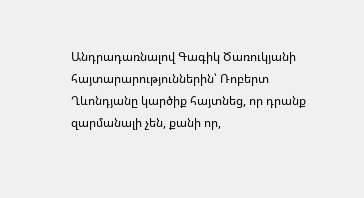Անդրադառնալով Գագիկ Ծառուկյանի հայտարարություններին՝ Ռոբերտ Ղևոնդյանը կարծիք հայտնեց, որ դրանք զարմանալի չեն, քանի որ,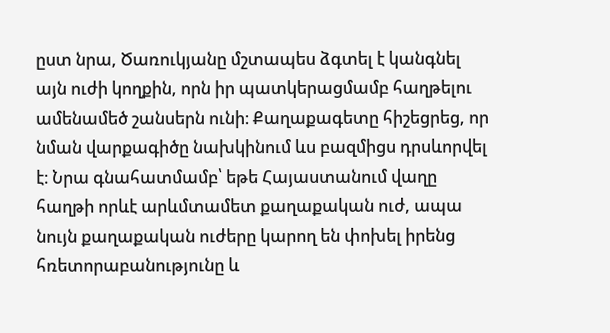ըստ նրա, Ծառուկյանը մշտապես ձգտել է կանգնել այն ուժի կողքին, որն իր պատկերացմամբ հաղթելու ամենամեծ շանսերն ունի։ Քաղաքագետը հիշեցրեց, որ նման վարքագիծը նախկինում ևս բազմիցս դրսևորվել է։ Նրա գնահատմամբ՝ եթե Հայաստանում վաղը հաղթի որևէ արևմտամետ քաղաքական ուժ, ապա նույն քաղաքական ուժերը կարող են փոխել իրենց հռետորաբանությունը և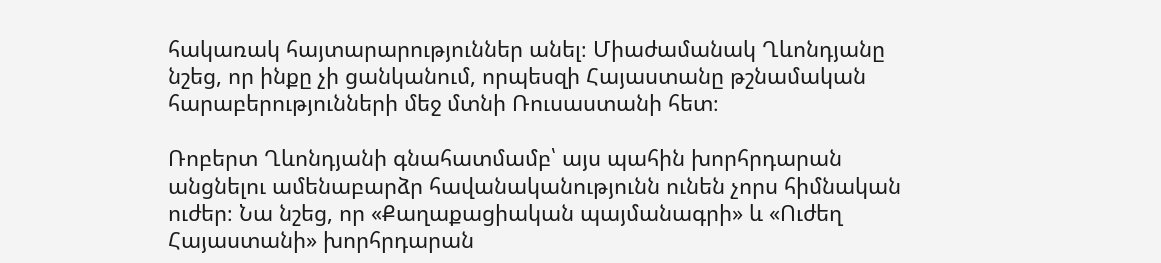հակառակ հայտարարություններ անել։ Միաժամանակ Ղևոնդյանը նշեց, որ ինքը չի ցանկանում, որպեսզի Հայաստանը թշնամական հարաբերությունների մեջ մտնի Ռուսաստանի հետ։

Ռոբերտ Ղևոնդյանի գնահատմամբ՝ այս պահին խորհրդարան անցնելու ամենաբարձր հավանականությունն ունեն չորս հիմնական ուժեր։ Նա նշեց, որ «Քաղաքացիական պայմանագրի» և «Ուժեղ Հայաստանի» խորհրդարան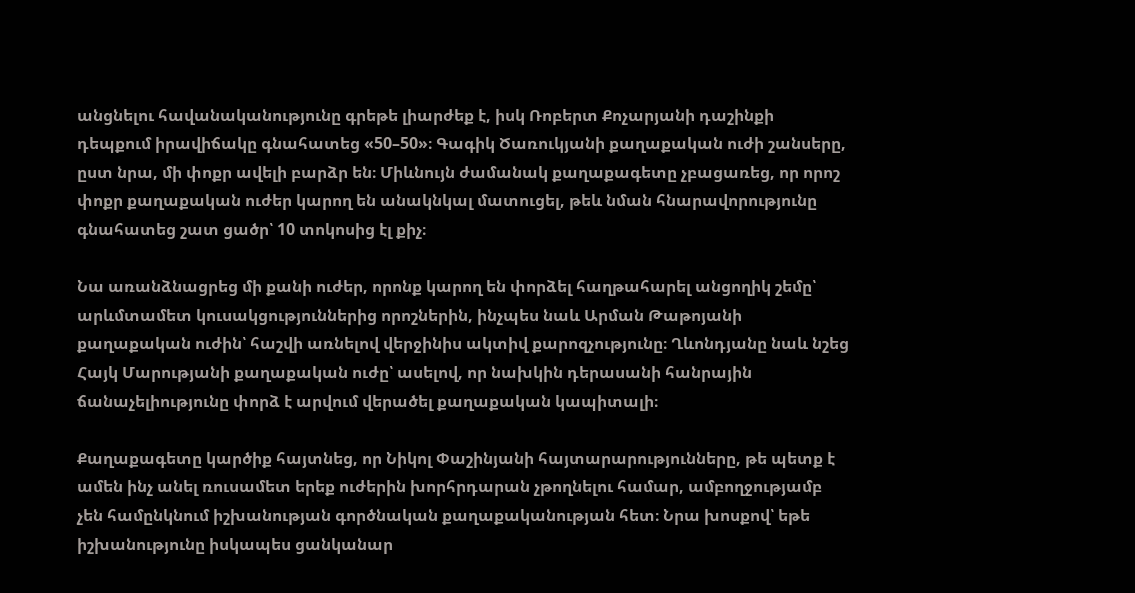անցնելու հավանականությունը գրեթե լիարժեք է, իսկ Ռոբերտ Քոչարյանի դաշինքի դեպքում իրավիճակը գնահատեց «50–50»։ Գագիկ Ծառուկյանի քաղաքական ուժի շանսերը, ըստ նրա, մի փոքր ավելի բարձր են։ Միևնույն ժամանակ քաղաքագետը չբացառեց, որ որոշ փոքր քաղաքական ուժեր կարող են անակնկալ մատուցել, թեև նման հնարավորությունը գնահատեց շատ ցածր՝ 10 տոկոսից էլ քիչ։

Նա առանձնացրեց մի քանի ուժեր, որոնք կարող են փորձել հաղթահարել անցողիկ շեմը՝ արևմտամետ կուսակցություններից որոշներին, ինչպես նաև Արման Թաթոյանի քաղաքական ուժին՝ հաշվի առնելով վերջինիս ակտիվ քարոզչությունը։ Ղևոնդյանը նաև նշեց Հայկ Մարությանի քաղաքական ուժը՝ ասելով, որ նախկին դերասանի հանրային ճանաչելիությունը փորձ է արվում վերածել քաղաքական կապիտալի։

Քաղաքագետը կարծիք հայտնեց, որ Նիկոլ Փաշինյանի հայտարարությունները, թե պետք է ամեն ինչ անել ռուսամետ երեք ուժերին խորհրդարան չթողնելու համար, ամբողջությամբ չեն համընկնում իշխանության գործնական քաղաքականության հետ։ Նրա խոսքով՝ եթե իշխանությունը իսկապես ցանկանար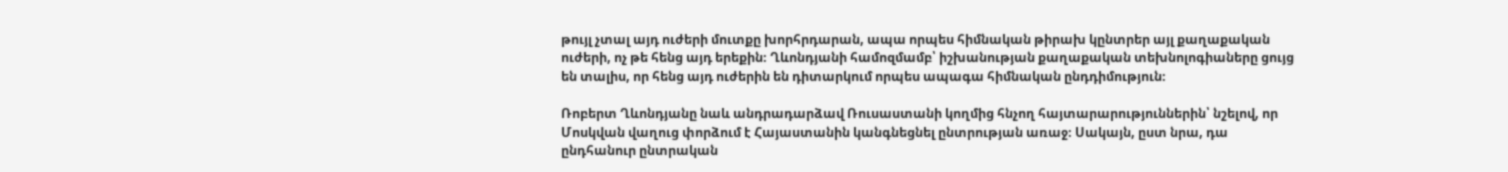թույլ չտալ այդ ուժերի մուտքը խորհրդարան, ապա որպես հիմնական թիրախ կընտրեր այլ քաղաքական ուժերի, ոչ թե հենց այդ երեքին։ Ղևոնդյանի համոզմամբ՝ իշխանության քաղաքական տեխնոլոգիաները ցույց են տալիս, որ հենց այդ ուժերին են դիտարկում որպես ապագա հիմնական ընդդիմություն։

Ռոբերտ Ղևոնդյանը նաև անդրադարձավ Ռուսաստանի կողմից հնչող հայտարարություններին՝ նշելով, որ Մոսկվան վաղուց փորձում է Հայաստանին կանգնեցնել ընտրության առաջ։ Սակայն, ըստ նրա, դա ընդհանուր ընտրական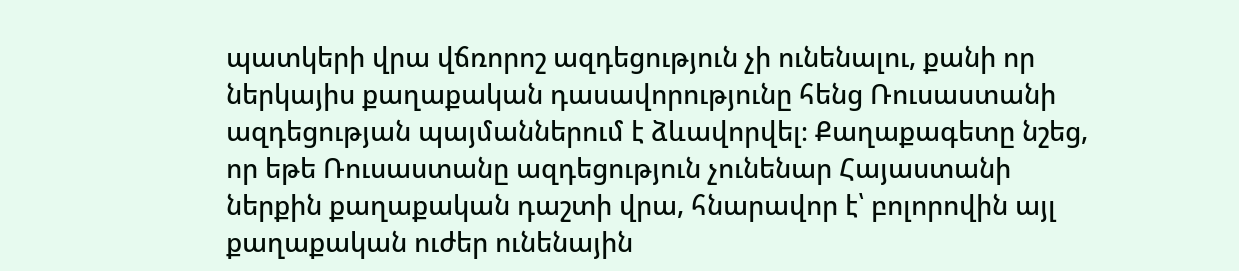պատկերի վրա վճռորոշ ազդեցություն չի ունենալու, քանի որ ներկայիս քաղաքական դասավորությունը հենց Ռուսաստանի ազդեցության պայմաններում է ձևավորվել։ Քաղաքագետը նշեց, որ եթե Ռուսաստանը ազդեցություն չունենար Հայաստանի ներքին քաղաքական դաշտի վրա, հնարավոր է՝ բոլորովին այլ քաղաքական ուժեր ունենային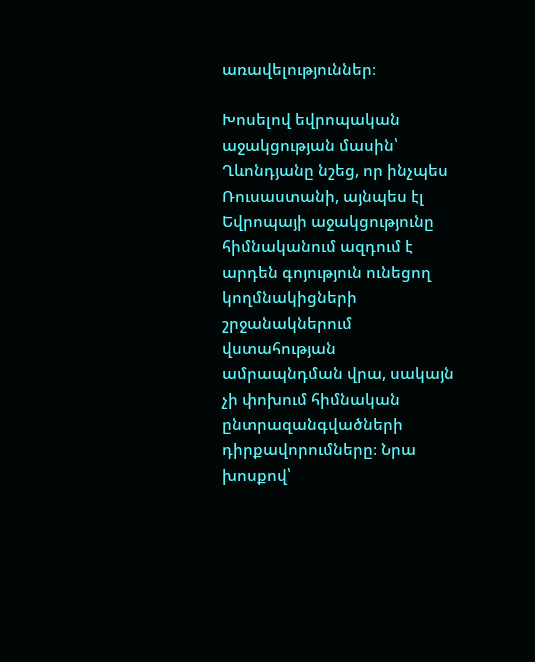առավելություններ։

Խոսելով եվրոպական աջակցության մասին՝ Ղևոնդյանը նշեց, որ ինչպես Ռուսաստանի, այնպես էլ Եվրոպայի աջակցությունը հիմնականում ազդում է արդեն գոյություն ունեցող կողմնակիցների շրջանակներում վստահության ամրապնդման վրա, սակայն չի փոխում հիմնական ընտրազանգվածների դիրքավորումները։ Նրա խոսքով՝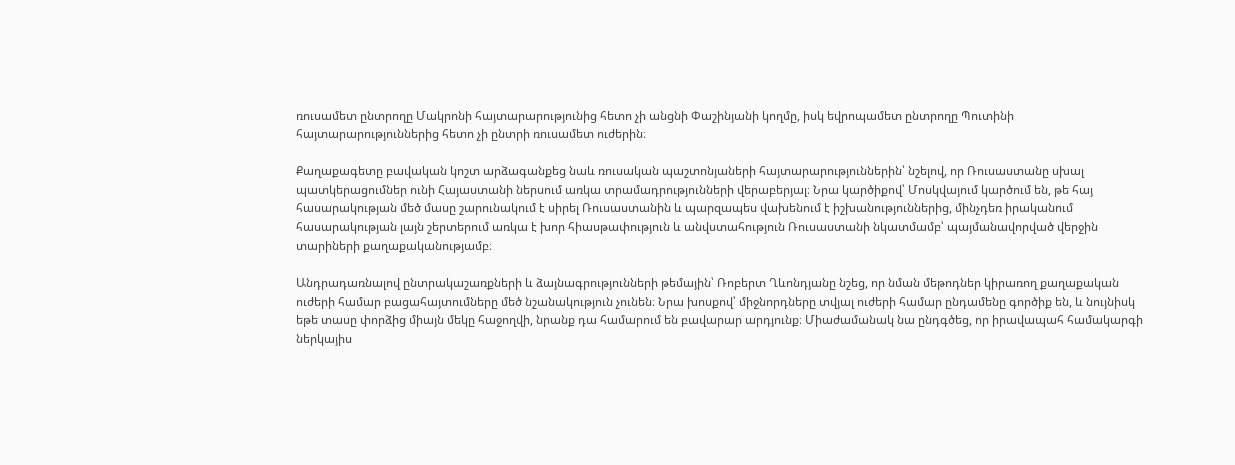ռուսամետ ընտրողը Մակրոնի հայտարարությունից հետո չի անցնի Փաշինյանի կողմը, իսկ եվրոպամետ ընտրողը Պուտինի հայտարարություններից հետո չի ընտրի ռուսամետ ուժերին։

Քաղաքագետը բավական կոշտ արձագանքեց նաև ռուսական պաշտոնյաների հայտարարություններին՝ նշելով, որ Ռուսաստանը սխալ պատկերացումներ ունի Հայաստանի ներսում առկա տրամադրությունների վերաբերյալ։ Նրա կարծիքով՝ Մոսկվայում կարծում են, թե հայ հասարակության մեծ մասը շարունակում է սիրել Ռուսաստանին և պարզապես վախենում է իշխանություններից, մինչդեռ իրականում հասարակության լայն շերտերում առկա է խոր հիասթափություն և անվստահություն Ռուսաստանի նկատմամբ՝ պայմանավորված վերջին տարիների քաղաքականությամբ։

Անդրադառնալով ընտրակաշառքների և ձայնագրությունների թեմային՝ Ռոբերտ Ղևոնդյանը նշեց, որ նման մեթոդներ կիրառող քաղաքական ուժերի համար բացահայտումները մեծ նշանակություն չունեն։ Նրա խոսքով՝ միջնորդները տվյալ ուժերի համար ընդամենը գործիք են, և նույնիսկ եթե տասը փորձից միայն մեկը հաջողվի, նրանք դա համարում են բավարար արդյունք։ Միաժամանակ նա ընդգծեց, որ իրավապահ համակարգի ներկայիս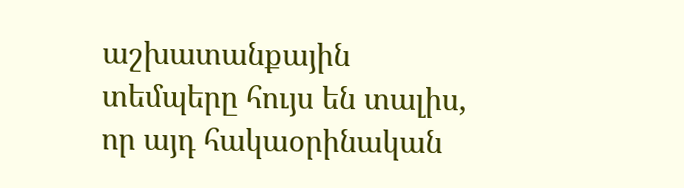աշխատանքային տեմպերը հույս են տալիս, որ այդ հակաօրինական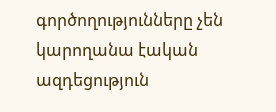գործողությունները չեն կարողանա էական ազդեցություն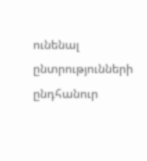ունենալ ընտրությունների ընդհանուր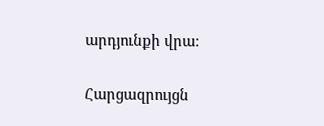արդյունքի վրա։

Հարցազրույցն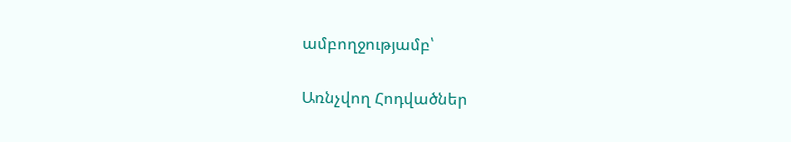ամբողջությամբ՝

Առնչվող Հոդվածներ